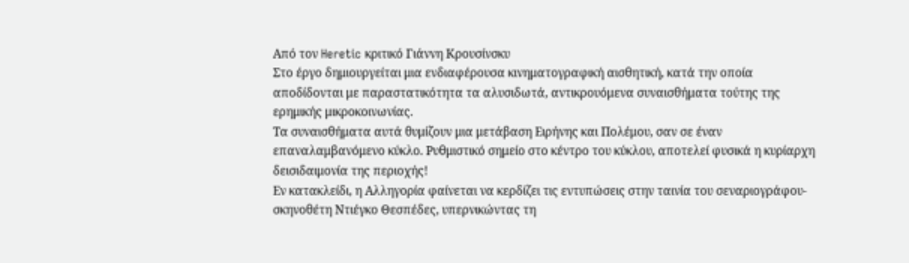Από τον Heretic κριτικό Γιάννη Κρουσίνσκυ
Στο έργο δημιουργείται μια ενδιαφέρουσα κινηματογραφική αισθητική, κατά την οποία αποδίδονται με παραστατικότητα τα αλυσιδωτά, αντικρουόμενα συναισθήματα τούτης της ερημικής μικροκοινωνίας.
Τα συναισθήματα αυτά θυμίζουν μια μετάβαση Ειρήνης και Πολέμου, σαν σε έναν επαναλαμβανόμενο κύκλο. Ρυθμιστικό σημείο στο κέντρο του κύκλου, αποτελεί φυσικά η κυρίαρχη δεισιδαιμονία της περιοχής!
Εν κατακλείδι, η Αλληγορία φαίνεται να κερδίζει τις εντυπώσεις στην ταινία του σεναριογράφου-σκηνοθέτη Ντιέγκο Θεσπέδες, υπερνικώντας τη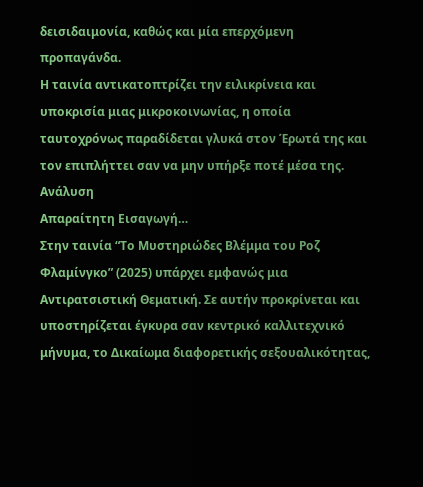δεισιδαιμονία, καθώς και μία επερχόμενη προπαγάνδα.
Η ταινία αντικατοπτρίζει την ειλικρίνεια και υποκρισία μιας μικροκοινωνίας, η οποία ταυτοχρόνως παραδίδεται γλυκά στον Έρωτά της και τον επιπλήττει σαν να μην υπήρξε ποτέ μέσα της.
Ανάλυση
Απαραίτητη Εισαγωγή…
Στην ταινία “Το Μυστηριώδες Βλέμμα του Ροζ Φλαμίνγκο” (2025) υπάρχει εμφανώς μια Αντιρατσιστική Θεματική. Σε αυτήν προκρίνεται και υποστηρίζεται έγκυρα σαν κεντρικό καλλιτεχνικό μήνυμα, το Δικαίωμα διαφορετικής σεξουαλικότητας,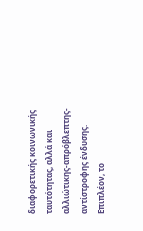διαφορετικής κοινωνικής ταυτότητας, αλλά και αλλιώτικης-απρόβλεπτης-αντίστροφης ένδυσης. Επιπλέον, το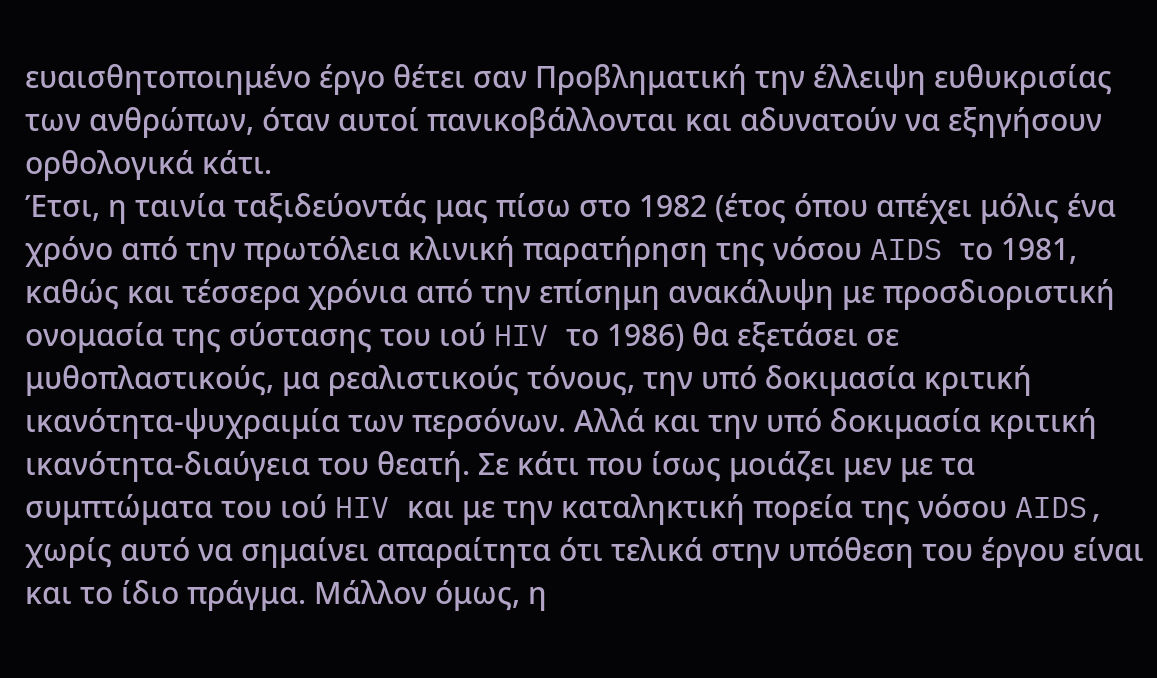ευαισθητοποιημένο έργο θέτει σαν Προβληματική την έλλειψη ευθυκρισίας των ανθρώπων, όταν αυτοί πανικοβάλλονται και αδυνατούν να εξηγήσουν ορθολογικά κάτι.
Έτσι, η ταινία ταξιδεύοντάς μας πίσω στο 1982 (έτος όπου απέχει μόλις ένα χρόνο από την πρωτόλεια κλινική παρατήρηση της νόσου AIDS το 1981, καθώς και τέσσερα χρόνια από την επίσημη ανακάλυψη με προσδιοριστική ονομασία της σύστασης του ιού HIV το 1986) θα εξετάσει σε μυθοπλαστικούς, μα ρεαλιστικούς τόνους, την υπό δοκιμασία κριτική ικανότητα-ψυχραιμία των περσόνων. Αλλά και την υπό δοκιμασία κριτική ικανότητα-διαύγεια του θεατή. Σε κάτι που ίσως μοιάζει μεν με τα συμπτώματα του ιού HIV και με την καταληκτική πορεία της νόσου AIDS, χωρίς αυτό να σημαίνει απαραίτητα ότι τελικά στην υπόθεση του έργου είναι και το ίδιο πράγμα. Μάλλον όμως, η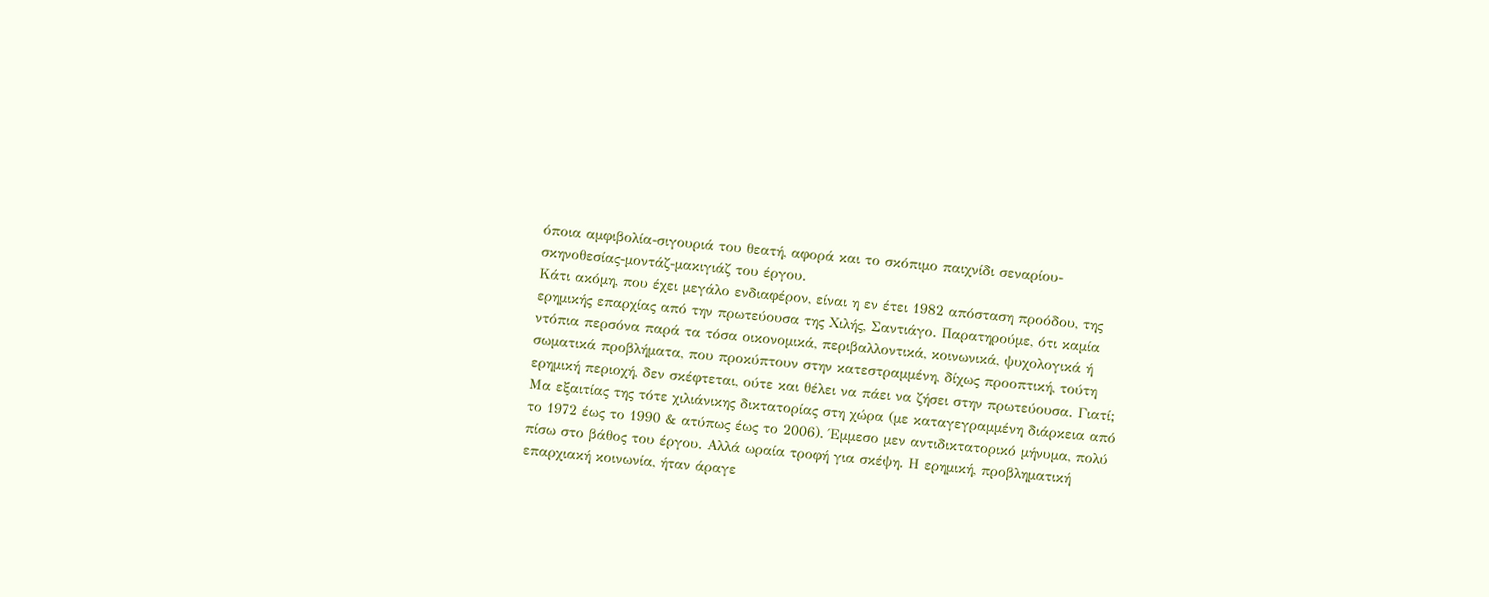όποια αμφιβολία-σιγουριά του θεατή, αφορά και το σκόπιμο παιχνίδι σεναρίου-σκηνοθεσίας-μοντάζ-μακιγιάζ του έργου.
Κάτι ακόμη, που έχει μεγάλο ενδιαφέρον, είναι η εν έτει 1982 απόσταση προόδου, της ερημικής επαρχίας από την πρωτεύουσα της Χιλής, Σαντιάγο. Παρατηρούμε, ότι καμία ντόπια περσόνα παρά τα τόσα οικονομικά, περιβαλλοντικά, κοινωνικά, ψυχολογικά ή σωματικά προβλήματα, που προκύπτουν στην κατεστραμμένη, δίχως προοπτική, τούτη ερημική περιοχή, δεν σκέφτεται, ούτε και θέλει να πάει να ζήσει στην πρωτεύουσα. Γιατί; Μα εξαιτίας της τότε χιλιάνικης δικτατορίας στη χώρα (με καταγεγραμμένη διάρκεια από το 1972 έως το 1990 & ατύπως έως το 2006). Έμμεσο μεν αντιδικτατορικό μήνυμα, πολύ πίσω στο βάθος του έργου. Αλλά ωραία τροφή για σκέψη. Η ερημική, προβληματική επαρχιακή κοινωνία, ήταν άραγε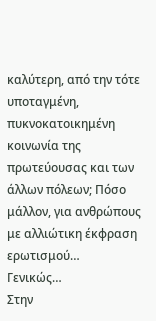καλύτερη, από την τότε υποταγμένη, πυκνοκατοικημένη κοινωνία της πρωτεύουσας και των άλλων πόλεων; Πόσο μάλλον, για ανθρώπους με αλλιώτικη έκφραση ερωτισμού…
Γενικώς…
Στην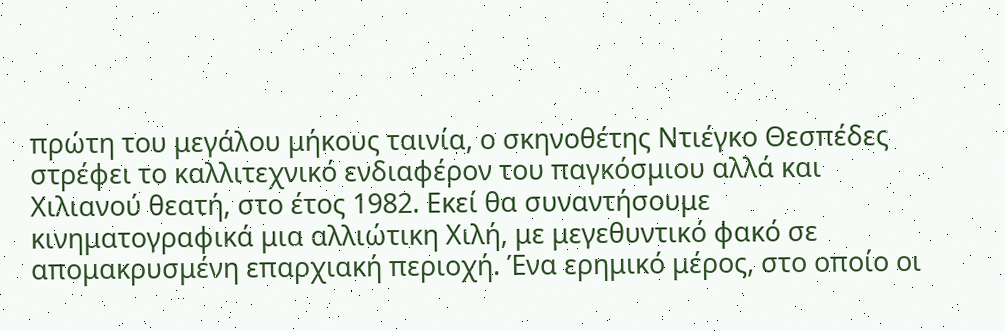πρώτη του μεγάλου μήκους ταινία, ο σκηνοθέτης Ντιέγκο Θεσπέδες στρέφει το καλλιτεχνικό ενδιαφέρον του παγκόσμιου αλλά και Χιλιανού θεατή, στο έτος 1982. Εκεί θα συναντήσουμε κινηματογραφικά μια αλλιώτικη Χιλή, με μεγεθυντικό φακό σε απομακρυσμένη επαρχιακή περιοχή. Ένα ερημικό μέρος, στο οποίο οι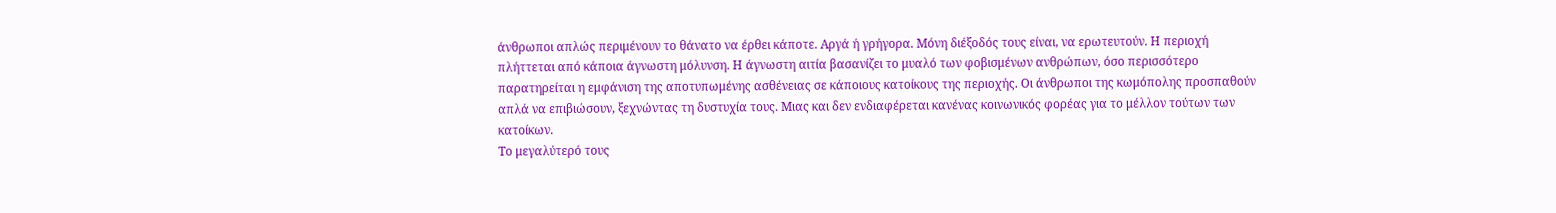άνθρωποι απλώς περιμένουν το θάνατο να έρθει κάποτε. Αργά ή γρήγορα. Μόνη διέξοδός τους είναι, να ερωτευτούν. Η περιοχή πλήττεται από κάποια άγνωστη μόλυνση. Η άγνωστη αιτία βασανίζει το μυαλό των φοβισμένων ανθρώπων, όσο περισσότερο παρατηρείται η εμφάνιση της αποτυπωμένης ασθένειας σε κάποιους κατοίκους της περιοχής. Οι άνθρωποι της κωμόπολης προσπαθούν απλά να επιβιώσουν, ξεχνώντας τη δυστυχία τους. Μιας και δεν ενδιαφέρεται κανένας κοινωνικός φορέας για το μέλλον τούτων των κατοίκων.
Το μεγαλύτερό τους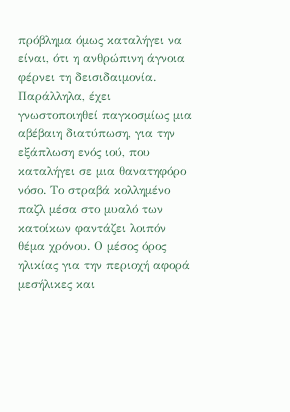πρόβλημα όμως καταλήγει να είναι, ότι η ανθρώπινη άγνοια φέρνει τη δεισιδαιμονία. Παράλληλα, έχει γνωστοποιηθεί παγκοσμίως μια αβέβαιη διατύπωση, για την εξάπλωση ενός ιού, που καταλήγει σε μια θανατηφόρο νόσο. Το στραβά κολλημένο παζλ μέσα στο μυαλό των κατοίκων φαντάζει λοιπόν θέμα χρόνου. Ο μέσος όρος ηλικίας για την περιοχή αφορά μεσήλικες και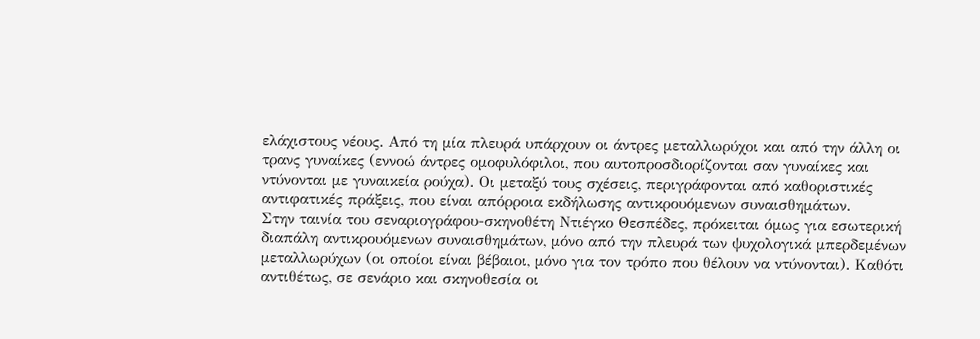ελάχιστους νέους. Από τη μία πλευρά υπάρχουν οι άντρες μεταλλωρύχοι και από την άλλη οι τρανς γυναίκες (εννοώ άντρες ομοφυλόφιλοι, που αυτοπροσδιορίζονται σαν γυναίκες και ντύνονται με γυναικεία ρούχα). Οι μεταξύ τους σχέσεις, περιγράφονται από καθοριστικές αντιφατικές πράξεις, που είναι απόρροια εκδήλωσης αντικρουόμενων συναισθημάτων.
Στην ταινία του σεναριογράφου-σκηνοθέτη Ντιέγκο Θεσπέδες, πρόκειται όμως για εσωτερική διαπάλη αντικρουόμενων συναισθημάτων, μόνο από την πλευρά των ψυχολογικά μπερδεμένων μεταλλωρύχων (οι οποίοι είναι βέβαιοι, μόνο για τον τρόπο που θέλουν να ντύνονται). Καθότι αντιθέτως, σε σενάριο και σκηνοθεσία οι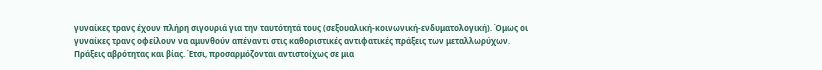γυναίκες τρανς έχουν πλήρη σιγουριά για την ταυτότητά τους (σεξουαλική-κοινωνική-ενδυματολογική). Όμως οι γυναίκες τρανς οφείλουν να αμυνθούν απέναντι στις καθοριστικές αντιφατικές πράξεις των μεταλλωρύχων. Πράξεις αβρότητας και βίας. Έτσι, προσαρμόζονται αντιστοίχως σε μια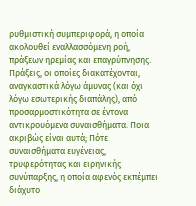ρυθμιστική συμπεριφορά, η οποία ακολουθεί εναλλασσόμενη ροή, πράξεων ηρεμίας και επαγρύπνησης.
Πράξεις, οι οποίες διακατέχονται, αναγκαστικά λόγω άμυνας (και όχι λόγω εσωτερικής διαπάλης), από προσαρμοστικότητα σε έντονα αντικρουόμενα συναισθήματα. Ποια ακριβώς είναι αυτά; Πότε συναισθήματα ευγένειας, τρυφερότητας και ειρηνικής συνύπαρξης, η οποία αφενός εκπέμπει διάχυτο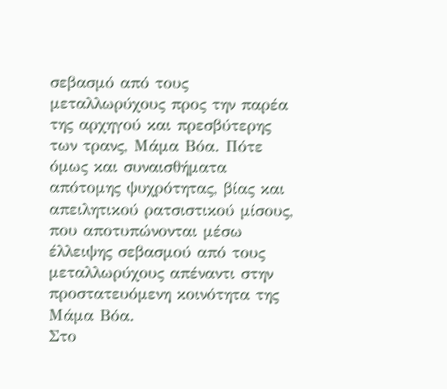σεβασμό από τους μεταλλωρύχους προς την παρέα της αρχηγού και πρεσβύτερης των τρανς, Μάμα Βόα. Πότε όμως και συναισθήματα απότομης ψυχρότητας, βίας και απειλητικού ρατσιστικού μίσους, που αποτυπώνονται μέσω έλλειψης σεβασμού από τους μεταλλωρύχους απέναντι στην προστατευόμενη κοινότητα της Μάμα Βόα.
Στο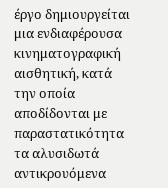έργο δημιουργείται μια ενδιαφέρουσα κινηματογραφική αισθητική, κατά την οποία αποδίδονται με παραστατικότητα τα αλυσιδωτά αντικρουόμενα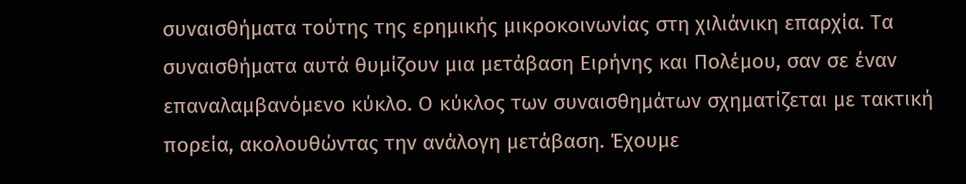συναισθήματα τούτης της ερημικής μικροκοινωνίας στη χιλιάνικη επαρχία. Τα συναισθήματα αυτά θυμίζουν μια μετάβαση Ειρήνης και Πολέμου, σαν σε έναν επαναλαμβανόμενο κύκλο. Ο κύκλος των συναισθημάτων σχηματίζεται με τακτική πορεία, ακολουθώντας την ανάλογη μετάβαση. Έχουμε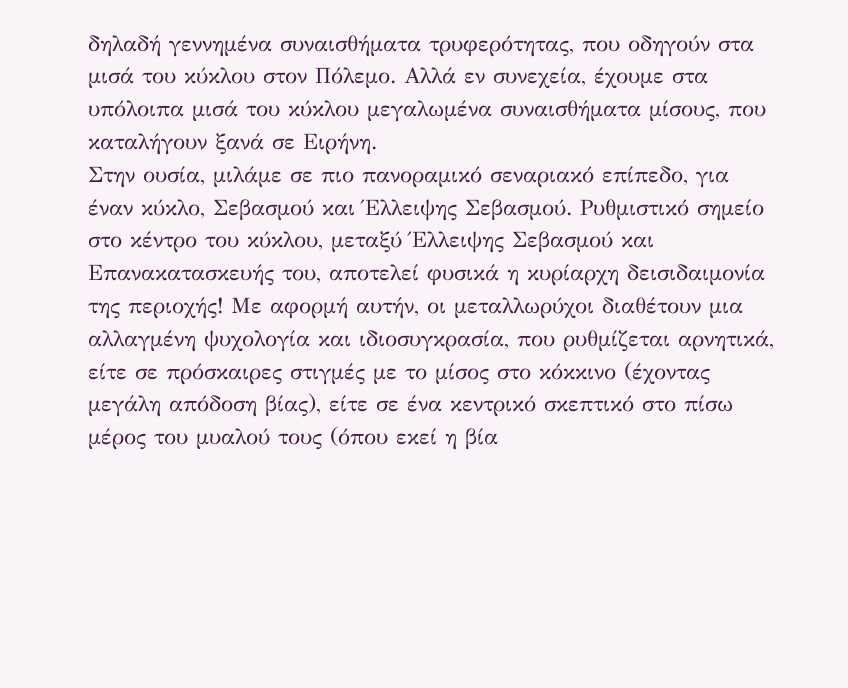δηλαδή γεννημένα συναισθήματα τρυφερότητας, που οδηγούν στα μισά του κύκλου στον Πόλεμο. Αλλά εν συνεχεία, έχουμε στα υπόλοιπα μισά του κύκλου μεγαλωμένα συναισθήματα μίσους, που καταλήγουν ξανά σε Ειρήνη.
Στην ουσία, μιλάμε σε πιο πανοραμικό σεναριακό επίπεδο, για έναν κύκλο, Σεβασμού και Έλλειψης Σεβασμού. Ρυθμιστικό σημείο στο κέντρο του κύκλου, μεταξύ Έλλειψης Σεβασμού και Επανακατασκευής του, αποτελεί φυσικά η κυρίαρχη δεισιδαιμονία της περιοχής! Με αφορμή αυτήν, οι μεταλλωρύχοι διαθέτουν μια αλλαγμένη ψυχολογία και ιδιοσυγκρασία, που ρυθμίζεται αρνητικά, είτε σε πρόσκαιρες στιγμές με το μίσος στο κόκκινο (έχοντας μεγάλη απόδοση βίας), είτε σε ένα κεντρικό σκεπτικό στο πίσω μέρος του μυαλού τους (όπου εκεί η βία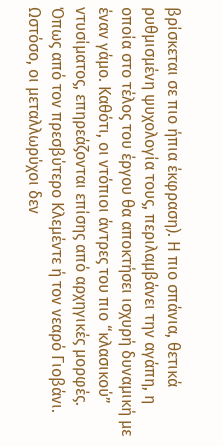βρίσκεται σε πιο ήπια έκφραση). Η πιο σπάνια, θετικά ρυθμισμένη ψυχολογία τους, περιλαμβάνει την αγάπη, η οποία στο τέλος του έργου θα αποκτήσει ισχυρή δυναμική με έναν γάμο. Καθότι, οι ντόπιοι άντρες του πιο “κλασικού” ντυσίματος, επηρεάζονται επίσης από αρχηγικές μορφές.
Όπως από τον πρεσβύτερο Κλεμέντε ή τον νεαρό Γιοβάνι. Ωστόσο, οι μεταλλωρύχοι δεν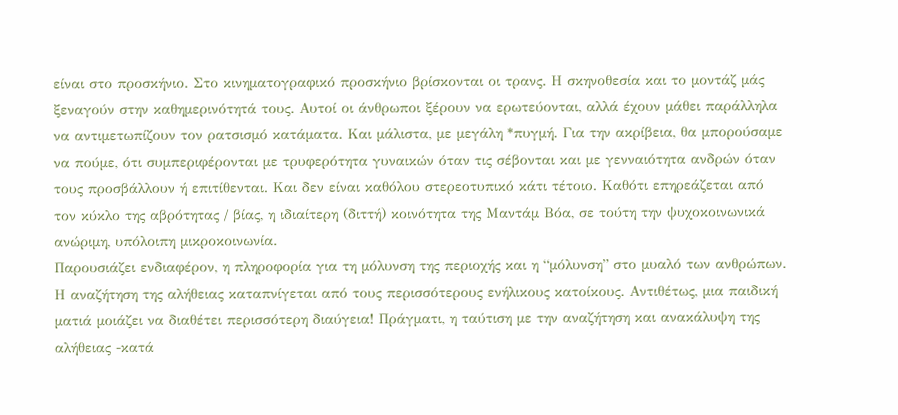είναι στο προσκήνιο. Στο κινηματογραφικό προσκήνιο βρίσκονται οι τρανς. Η σκηνοθεσία και το μοντάζ μάς ξεναγούν στην καθημερινότητά τους. Αυτοί οι άνθρωποι ξέρουν να ερωτεύονται, αλλά έχουν μάθει παράλληλα να αντιμετωπίζουν τον ρατσισμό κατάματα. Και μάλιστα, με μεγάλη *πυγμή. Για την ακρίβεια, θα μπορούσαμε να πούμε, ότι συμπεριφέρονται με τρυφερότητα γυναικών όταν τις σέβονται και με γενναιότητα ανδρών όταν τους προσβάλλουν ή επιτίθενται. Και δεν είναι καθόλου στερεοτυπικό κάτι τέτοιο. Καθότι επηρεάζεται από τον κύκλο της αβρότητας / βίας, η ιδιαίτερη (διττή) κοινότητα της Μαντάμ Βόα, σε τούτη την ψυχοκοινωνικά ανώριμη, υπόλοιπη μικροκοινωνία.
Παρουσιάζει ενδιαφέρον, η πληροφορία για τη μόλυνση της περιοχής και η “μόλυνση” στο μυαλό των ανθρώπων. Η αναζήτηση της αλήθειας καταπνίγεται από τους περισσότερους ενήλικους κατοίκους. Αντιθέτως, μια παιδική ματιά μοιάζει να διαθέτει περισσότερη διαύγεια! Πράγματι, η ταύτιση με την αναζήτηση και ανακάλυψη της αλήθειας -κατά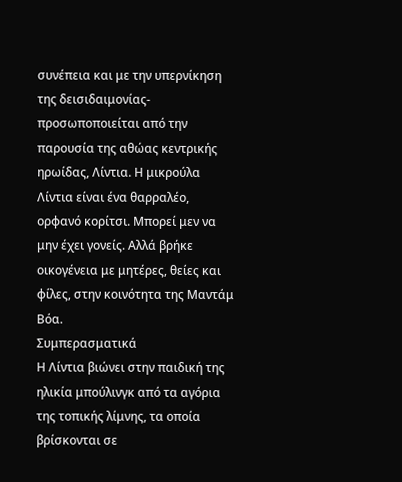συνέπεια και με την υπερνίκηση της δεισιδαιμονίας- προσωποποιείται από την παρουσία της αθώας κεντρικής ηρωίδας, Λίντια. Η μικρούλα Λίντια είναι ένα θαρραλέο, ορφανό κορίτσι. Μπορεί μεν να μην έχει γονείς. Αλλά βρήκε οικογένεια με μητέρες, θείες και φίλες, στην κοινότητα της Μαντάμ Βόα.
Συμπερασματικά
Η Λίντια βιώνει στην παιδική της ηλικία μπούλινγκ από τα αγόρια της τοπικής λίμνης, τα οποία βρίσκονται σε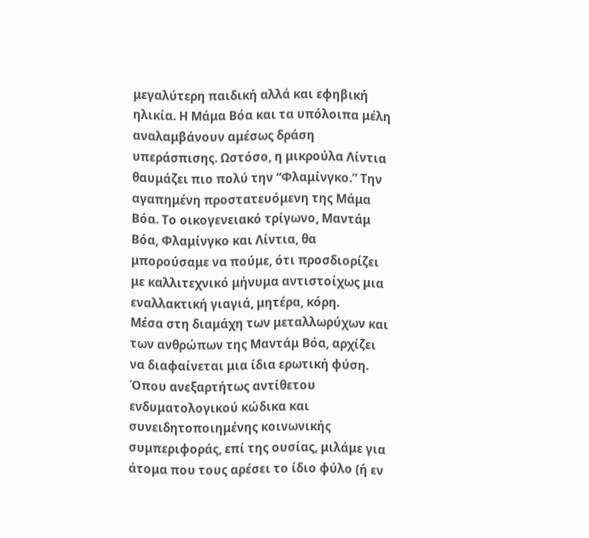μεγαλύτερη παιδική αλλά και εφηβική ηλικία. Η Μάμα Βόα και τα υπόλοιπα μέλη αναλαμβάνουν αμέσως δράση υπεράσπισης. Ωστόσο, η μικρούλα Λίντια θαυμάζει πιο πολύ την “Φλαμίνγκο.” Την αγαπημένη προστατευόμενη της Μάμα Βόα. Το οικογενειακό τρίγωνο, Μαντάμ Βόα, Φλαμίνγκο και Λίντια, θα μπορούσαμε να πούμε, ότι προσδιορίζει με καλλιτεχνικό μήνυμα αντιστοίχως μια εναλλακτική γιαγιά, μητέρα, κόρη.
Μέσα στη διαμάχη των μεταλλωρύχων και των ανθρώπων της Μαντάμ Βόα, αρχίζει να διαφαίνεται μια ίδια ερωτική φύση. Όπου ανεξαρτήτως αντίθετου ενδυματολογικού κώδικα και συνειδητοποιημένης κοινωνικής συμπεριφοράς, επί της ουσίας, μιλάμε για άτομα που τους αρέσει το ίδιο φύλο (ή εν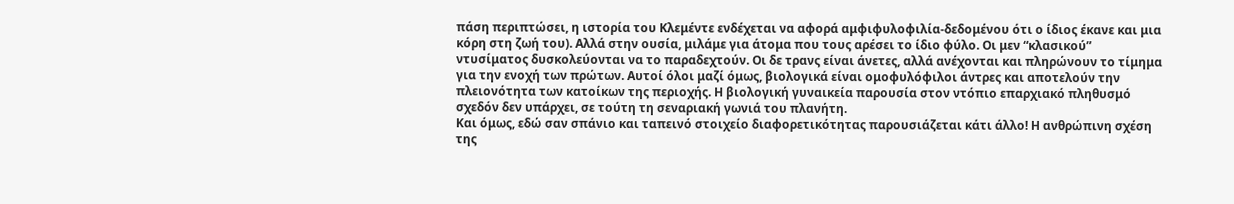πάση περιπτώσει, η ιστορία του Κλεμέντε ενδέχεται να αφορά αμφιφυλοφιλία-δεδομένου ότι ο ίδιος έκανε και μια κόρη στη ζωή του). Αλλά στην ουσία, μιλάμε για άτομα που τους αρέσει το ίδιο φύλο. Οι μεν “κλασικού” ντυσίματος δυσκολεύονται να το παραδεχτούν. Οι δε τρανς είναι άνετες, αλλά ανέχονται και πληρώνουν το τίμημα για την ενοχή των πρώτων. Αυτοί όλοι μαζί όμως, βιολογικά είναι ομοφυλόφιλοι άντρες και αποτελούν την πλειονότητα των κατοίκων της περιοχής. Η βιολογική γυναικεία παρουσία στον ντόπιο επαρχιακό πληθυσμό σχεδόν δεν υπάρχει, σε τούτη τη σεναριακή γωνιά του πλανήτη.
Και όμως, εδώ σαν σπάνιο και ταπεινό στοιχείο διαφορετικότητας παρουσιάζεται κάτι άλλο! Η ανθρώπινη σχέση της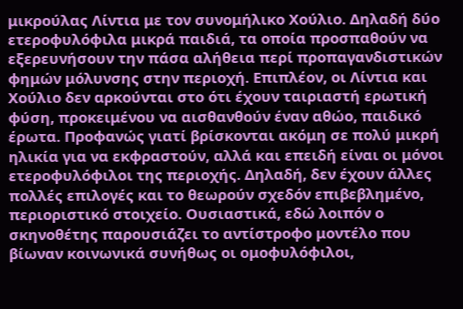μικρούλας Λίντια με τον συνομήλικο Χούλιο. Δηλαδή δύο ετεροφυλόφιλα μικρά παιδιά, τα οποία προσπαθούν να εξερευνήσουν την πάσα αλήθεια περί προπαγανδιστικών φημών μόλυνσης στην περιοχή. Επιπλέον, οι Λίντια και Χούλιο δεν αρκούνται στο ότι έχουν ταιριαστή ερωτική φύση, προκειμένου να αισθανθούν έναν αθώο, παιδικό έρωτα. Προφανώς γιατί βρίσκονται ακόμη σε πολύ μικρή ηλικία για να εκφραστούν, αλλά και επειδή είναι οι μόνοι ετεροφυλόφιλοι της περιοχής. Δηλαδή, δεν έχουν άλλες πολλές επιλογές και το θεωρούν σχεδόν επιβεβλημένο, περιοριστικό στοιχείο. Ουσιαστικά, εδώ λοιπόν ο σκηνοθέτης παρουσιάζει το αντίστροφο μοντέλο που βίωναν κοινωνικά συνήθως οι ομοφυλόφιλοι,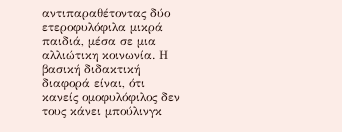αντιπαραθέτοντας δύο ετεροφυλόφιλα μικρά παιδιά, μέσα σε μια αλλιώτικη κοινωνία. Η βασική διδακτική διαφορά είναι, ότι κανείς ομοφυλόφιλος δεν τους κάνει μπούλινγκ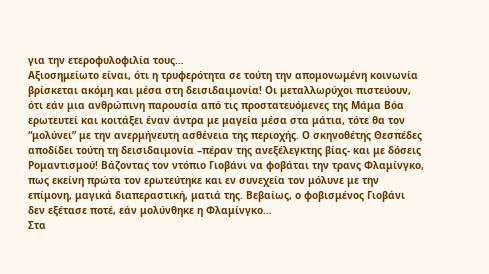για την ετεροφυλοφιλία τους…
Αξιοσημείωτο είναι, ότι η τρυφερότητα σε τούτη την απομονωμένη κοινωνία βρίσκεται ακόμη και μέσα στη δεισιδαιμονία! Οι μεταλλωρύχοι πιστεύουν, ότι εάν μια ανθρώπινη παρουσία από τις προστατευόμενες της Μάμα Βόα ερωτευτεί και κοιτάξει έναν άντρα με μαγεία μέσα στα μάτια, τότε θα τον “μολύνει” με την ανερμήνευτη ασθένεια της περιοχής. Ο σκηνοθέτης Θεσπέδες αποδίδει τούτη τη δεισιδαιμονία –πέραν της ανεξέλεγκτης βίας- και με δόσεις Ρομαντισμού! Βάζοντας τον ντόπιο Γιοβάνι να φοβάται την τρανς Φλαμίνγκο, πως εκείνη πρώτα τον ερωτεύτηκε και εν συνεχεία τον μόλυνε με την επίμονη, μαγικά διαπεραστική, ματιά της. Βεβαίως, ο φοβισμένος Γιοβάνι δεν εξέτασε ποτέ, εάν μολύνθηκε η Φλαμίνγκο…
Στα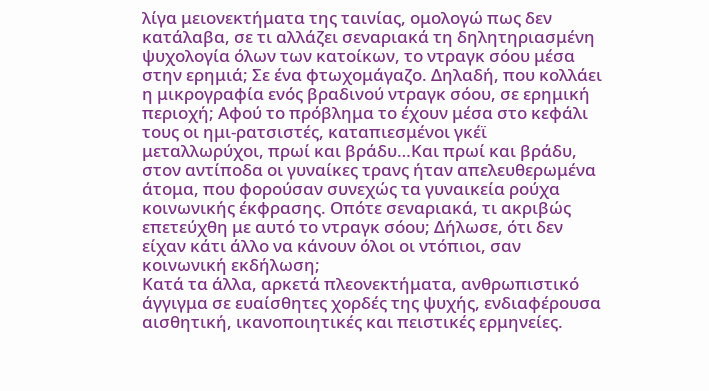λίγα μειονεκτήματα της ταινίας, ομολογώ πως δεν κατάλαβα, σε τι αλλάζει σεναριακά τη δηλητηριασμένη ψυχολογία όλων των κατοίκων, το ντραγκ σόου μέσα στην ερημιά; Σε ένα φτωχομάγαζο. Δηλαδή, που κολλάει η μικρογραφία ενός βραδινού ντραγκ σόου, σε ερημική περιοχή; Αφού το πρόβλημα το έχουν μέσα στο κεφάλι τους οι ημι-ρατσιστές, καταπιεσμένοι γκέϊ μεταλλωρύχοι, πρωί και βράδυ…Και πρωί και βράδυ, στον αντίποδα οι γυναίκες τρανς ήταν απελευθερωμένα άτομα, που φορούσαν συνεχώς τα γυναικεία ρούχα κοινωνικής έκφρασης. Οπότε σεναριακά, τι ακριβώς επετεύχθη με αυτό το ντραγκ σόου; Δήλωσε, ότι δεν είχαν κάτι άλλο να κάνουν όλοι οι ντόπιοι, σαν κοινωνική εκδήλωση;
Κατά τα άλλα, αρκετά πλεονεκτήματα, ανθρωπιστικό άγγιγμα σε ευαίσθητες χορδές της ψυχής, ενδιαφέρουσα αισθητική, ικανοποιητικές και πειστικές ερμηνείες.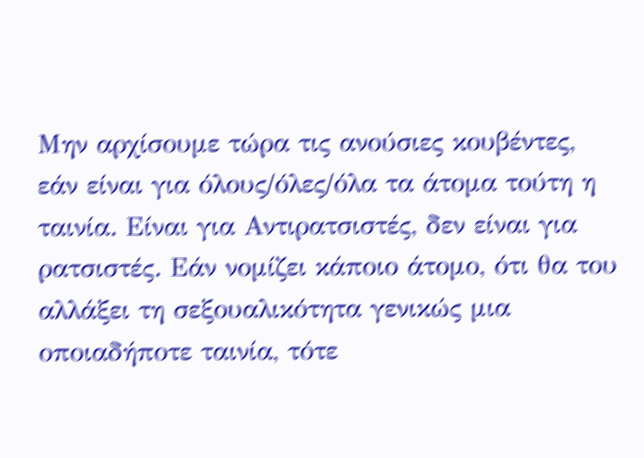Μην αρχίσουμε τώρα τις ανούσιες κουβέντες, εάν είναι για όλους/όλες/όλα τα άτομα τούτη η ταινία. Είναι για Αντιρατσιστές, δεν είναι για ρατσιστές. Εάν νομίζει κάποιο άτομο, ότι θα του αλλάξει τη σεξουαλικότητα γενικώς μια οποιαδήποτε ταινία, τότε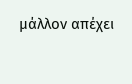μάλλον απέχει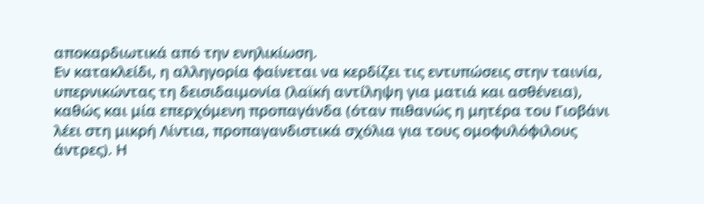αποκαρδιωτικά από την ενηλικίωση.
Εν κατακλείδι, η αλληγορία φαίνεται να κερδίζει τις εντυπώσεις στην ταινία, υπερνικώντας τη δεισιδαιμονία (λαϊκή αντίληψη για ματιά και ασθένεια), καθώς και μία επερχόμενη προπαγάνδα (όταν πιθανώς η μητέρα του Γιοβάνι λέει στη μικρή Λίντια, προπαγανδιστικά σχόλια για τους ομοφυλόφιλους άντρες). Η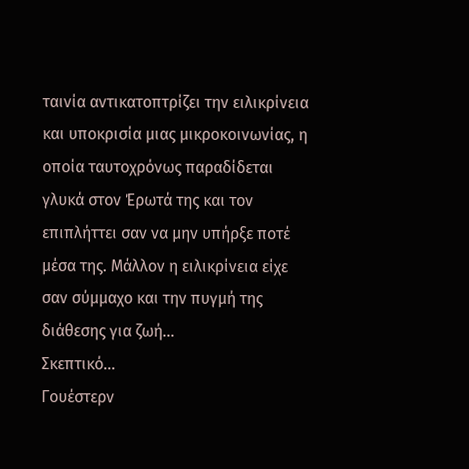ταινία αντικατοπτρίζει την ειλικρίνεια και υποκρισία μιας μικροκοινωνίας, η οποία ταυτοχρόνως παραδίδεται γλυκά στον Έρωτά της και τον επιπλήττει σαν να μην υπήρξε ποτέ μέσα της. Μάλλον η ειλικρίνεια είχε σαν σύμμαχο και την πυγμή της διάθεσης για ζωή…
Σκεπτικό…
Γουέστερν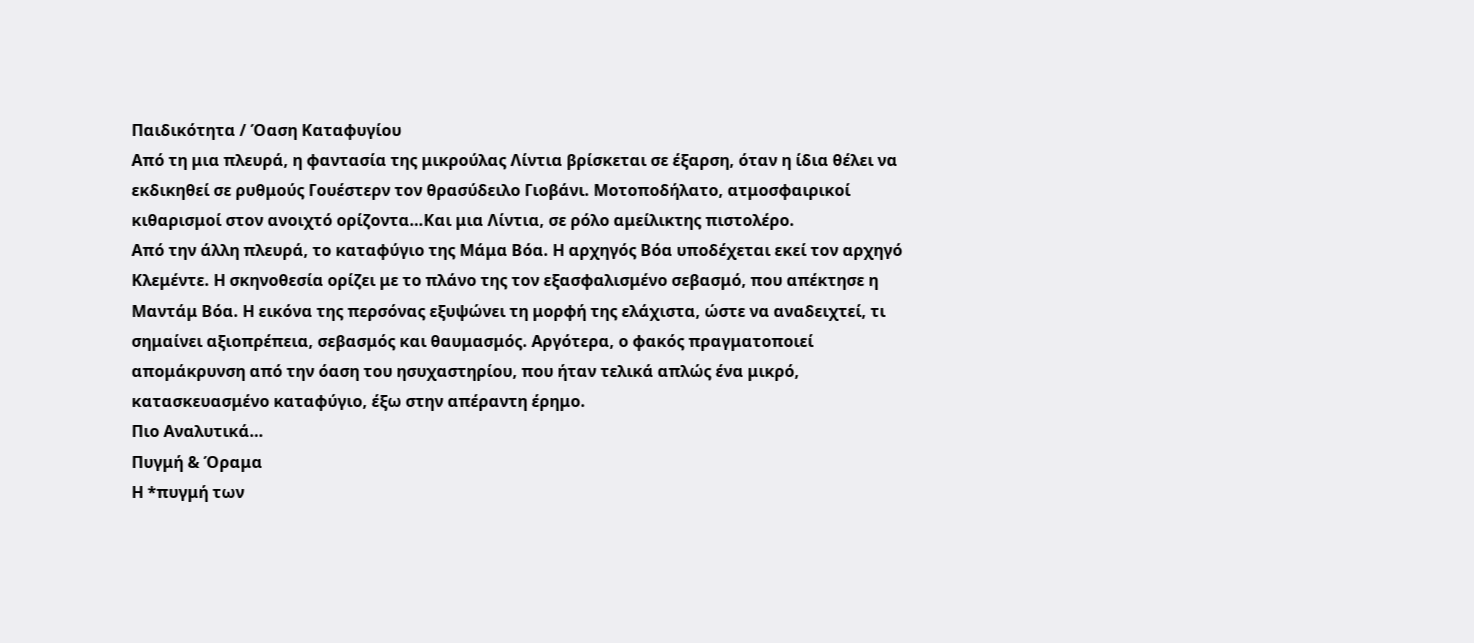Παιδικότητα / Όαση Καταφυγίου
Από τη μια πλευρά, η φαντασία της μικρούλας Λίντια βρίσκεται σε έξαρση, όταν η ίδια θέλει να εκδικηθεί σε ρυθμούς Γουέστερν τον θρασύδειλο Γιοβάνι. Μοτοποδήλατο, ατμοσφαιρικοί κιθαρισμοί στον ανοιχτό ορίζοντα…Και μια Λίντια, σε ρόλο αμείλικτης πιστολέρο.
Από την άλλη πλευρά, το καταφύγιο της Μάμα Βόα. Η αρχηγός Βόα υποδέχεται εκεί τον αρχηγό Κλεμέντε. Η σκηνοθεσία ορίζει με το πλάνο της τον εξασφαλισμένο σεβασμό, που απέκτησε η Μαντάμ Βόα. Η εικόνα της περσόνας εξυψώνει τη μορφή της ελάχιστα, ώστε να αναδειχτεί, τι σημαίνει αξιοπρέπεια, σεβασμός και θαυμασμός. Αργότερα, ο φακός πραγματοποιεί απομάκρυνση από την όαση του ησυχαστηρίου, που ήταν τελικά απλώς ένα μικρό, κατασκευασμένο καταφύγιο, έξω στην απέραντη έρημο.
Πιο Αναλυτικά…
Πυγμή & Όραμα
Η *πυγμή των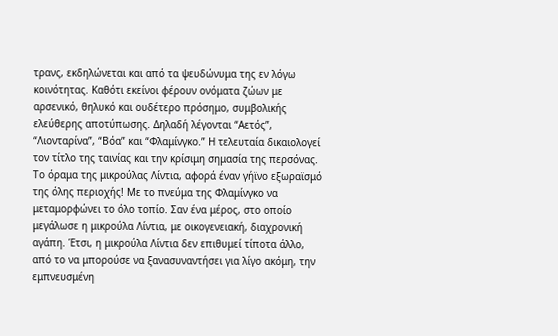τρανς, εκδηλώνεται και από τα ψευδώνυμα της εν λόγω κοινότητας. Καθότι εκείνοι φέρουν ονόματα ζώων με αρσενικό, θηλυκό και ουδέτερο πρόσημο, συμβολικής ελεύθερης αποτύπωσης. Δηλαδή λέγονται “Αετός”, “Λιονταρίνα”, “Βόα” και “Φλαμίνγκο.” Η τελευταία δικαιολογεί τον τίτλο της ταινίας και την κρίσιμη σημασία της περσόνας.
Το όραμα της μικρούλας Λίντια, αφορά έναν γήϊνο εξωραϊσμό της όλης περιοχής! Με το πνεύμα της Φλαμίνγκο να μεταμορφώνει το όλο τοπίο. Σαν ένα μέρος, στο οποίο μεγάλωσε η μικρούλα Λίντια, με οικογενειακή, διαχρονική αγάπη. Έτσι, η μικρούλα Λίντια δεν επιθυμεί τίποτα άλλο, από το να μπορούσε να ξανασυναντήσει για λίγο ακόμη, την εμπνευσμένη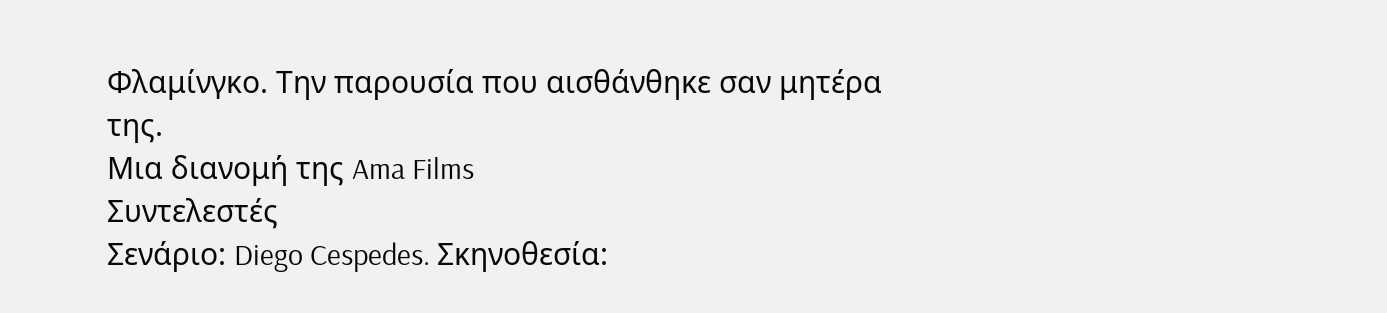Φλαμίνγκο. Την παρουσία που αισθάνθηκε σαν μητέρα της.
Μια διανομή της Ama Films
Συντελεστές
Σενάριο: Diego Cespedes. Σκηνοθεσία: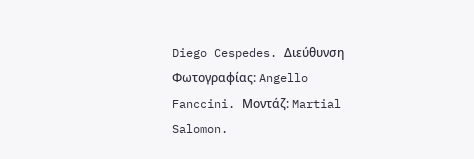Diego Cespedes. Διεύθυνση Φωτογραφίας: Angello Fanccini. Μοντάζ: Martial Salomon.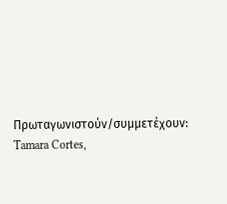Πρωταγωνιστούν/συμμετέχουν: Tamara Cortes,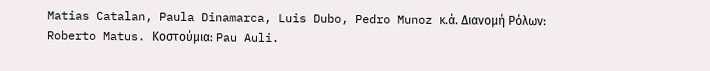Matias Catalan, Paula Dinamarca, Luis Dubo, Pedro Munoz κ.ά. Διανομή Ρόλων: Roberto Matus. Κοστούμια: Pau Auli.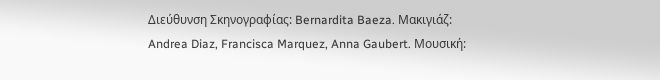Διεύθυνση Σκηνογραφίας: Bernardita Baeza. Μακιγιάζ: Andrea Diaz, Francisca Marquez, Anna Gaubert. Μουσική: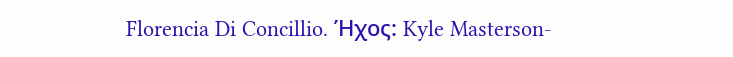Florencia Di Concillio. Ήχος: Kyle Masterson-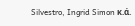Silvestro, Ingrid Simon κ.ά.